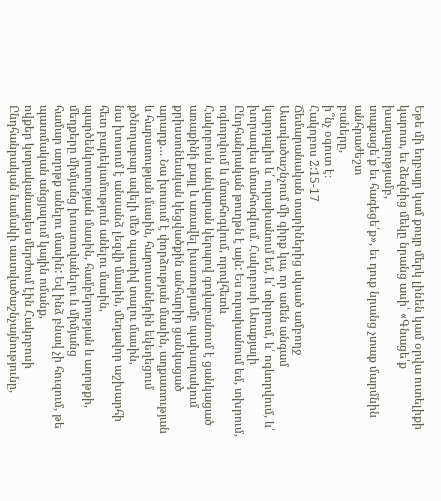Եթե մի եղբայր կամ քույր մերկ լինեն կամ օրվա ուտելիքի կարոտ, եւ ձեզնից մեկը նրանց ասի՝ «Գնացե՛ք խաղաղությամբ,
տաքացե՛ք եւ հագեցե՛ք», եւ դուք նրանց չտաք մարմնին անհրաժեշտ
բաները,
ի՞նչ օգուտ է։
Հակոբոս 2:15-17
Ճեմարանական տարիներից սկսած ամբողջ Աստվածաշնչում մի գիրք կա, որ ամեն անգամ
կարդալիս և՛ ուրախանում եմ, և՛ տխրում, և՛ ոգևորվում, և՛ խորապես մտահոգվում. Հակոբոսի Առաքյալի Ընդհանրական թուղթն է այն: Ես ուրախանում եմ, տխրում, ոգևորվում և մտահոգվում, որովհետև
Հակոբոսն անվարան կերպով գովաբանում է ցանկացած առաքինի քայլ և առավել խստությամբ պախարակում
քրիստոնեական կեցվածքին անհարիր ցանկացած արարք… Նա խոսում է փորձության մասին, աղքատության
և հարստության մասին, հարուստներին եկեղեցում քծնողաբար ավելի մեծ պատիվ տալու մասին,
նա խոսում է անսանձ լեզվի մասին, մեղավոր աշխարհի հետ բարեկամություն անելու մասին,
պարծենկոտության մասին, համբերության և աղոթքի, մեղքերը միմյանց խոստովանելու և միմյանց
համար աղոթք անելու մասին: Եվ ինձ բնավ չի հուզում, թե պատմական անցյալում կային ոմանք,
ովքեր կտրականապես մերժում էին Հակոբոսի Ընդհանրական նամակի աստվածաշնչայնությունը,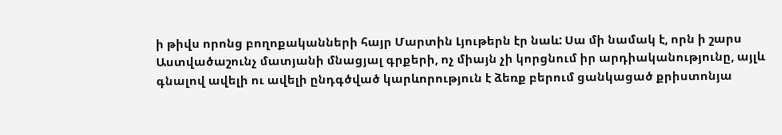ի թիվս որոնց բողոքականների հայր Մարտին Լյութերն էր նաև: Սա մի նամակ է, որն ի շարս
Աստվածաշունչ մատյանի մնացյալ գրքերի, ոչ միայն չի կորցնում իր արդիականությունը, այլև
գնալով ավելի ու ավելի ընդգծված կարևորություն է ձեռք բերում ցանկացած քրիստոնյա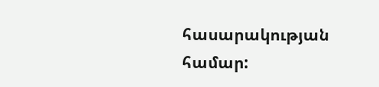հասարակության
համար: